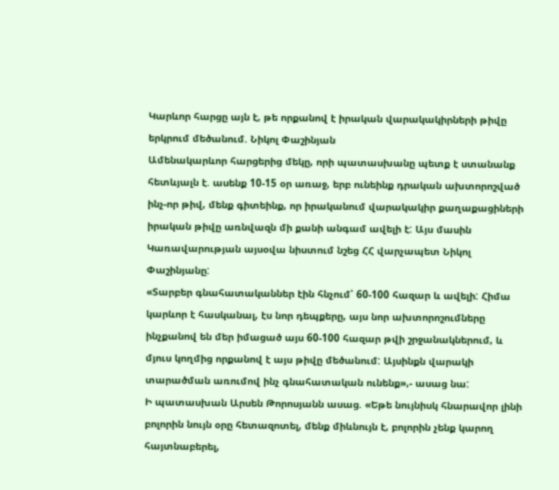Կարևոր հարցը այն է, թե որքանով է իրական վարակակիրների թիվը երկրում մեծանում. Նիկոլ Փաշինյան
Ամենակարևոր հարցերից մեկը, որի պատասխանը պետք է ստանանք հետևյալն է. ասենք 10-15 օր առաջ, երբ ունեինք դրական ախտորոշված ինչ-որ թիվ, մենք գիտեինք, որ իրականում վարակակիր քաղաքացիների իրական թիվը առնվազն մի քանի անգամ ավելի է: Այս մասին Կառավարության այսօվա նիստում նշեց ՀՀ վարչապետ Նիկոլ Փաշինյանը:
«Տարբեր գնահատականներ էին հնչում՝ 60-100 հազար և ավելի: Հիմա կարևոր է հասկանալ, էս նոր դեպքերը, այս նոր ախտորոշումները ինչքանով են մեր իմացած այս 60-100 հազար թվի շրջանակներում, և մյուս կողմից որքանով է այս թիվը մեծանում: Այսինքն վարակի տարածման առումով ինչ գնահատական ունենք»,- ասաց նա:
Ի պատասխան Արսեն Թորոսյանն ասաց. «Եթե նույնիսկ հնարավոր լինի բոլորին նույն օրը հետազոտել, մենք միևնույն է, բոլորին չենք կարող հայտնաբերել,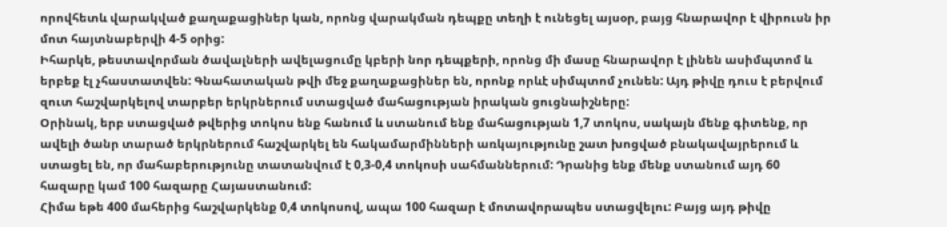որովհետև վարակված քաղաքացիներ կան, որոնց վարակման դեպքը տեղի է ունեցել այսօր, բայց հնարավոր է վիրուսն իր մոտ հայտնաբերվի 4-5 օրից:
Իհարկե, թեստավորման ծավալների ավելացումը կբերի նոր դեպքերի, որոնց մի մասը հնարավոր է լինեն ասիմպտոմ և երբեք էլ չհաստատվեն: Գնահատական թվի մեջ քաղաքացիներ են, որոնք որևէ սիմպտոմ չունեն: Այդ թիվը դուս է բերվում զուտ հաշվարկելով տարբեր երկրներում ստացված մահացության իրական ցուցնաիշները:
Օրինակ, երբ ստացված թվերից տոկոս ենք հանում և ստանում ենք մահացության 1,7 տոկոս, սակայն մենք գիտենք, որ ավելի ծանր տարած երկրներում հաշվարկել են հակամարմինների առկայությունը շատ խոցված բնակավայրերում և ստացել են, որ մահաբերությունը տատանվում է 0,3-0,4 տոկոսի սահմաններում: Դրանից ենք մենք ստանում այդ 60 հազարը կամ 100 հազարը Հայաստանում:
Հիմա եթե 400 մահերից հաշվարկենք 0,4 տոկոսով, ապա 100 հազար է մոտավորապես ստացվելու: Բայց այդ թիվը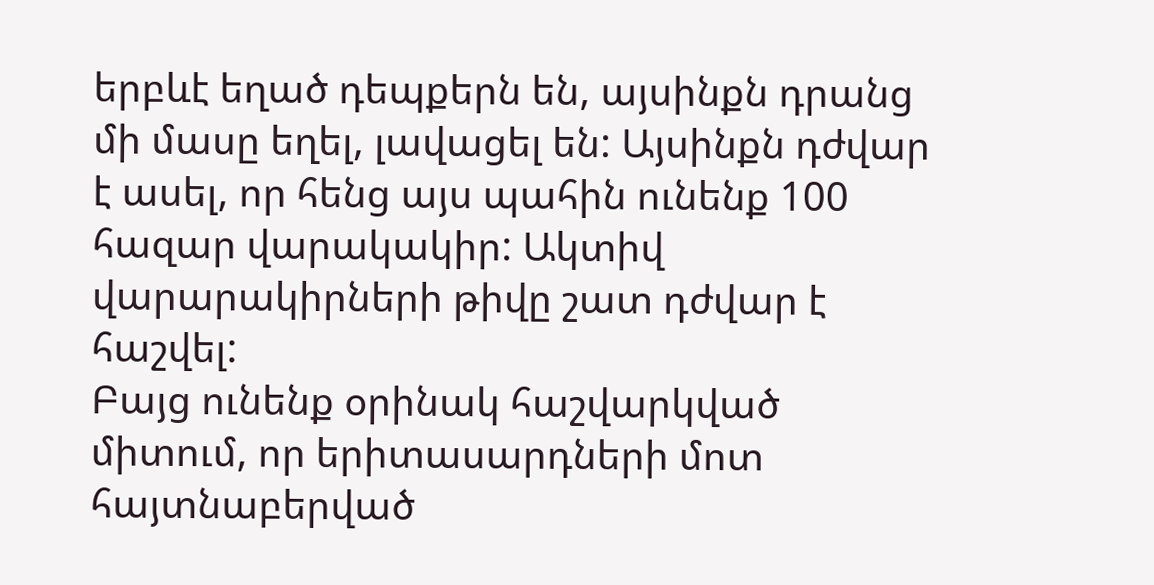երբևէ եղած դեպքերն են, այսինքն դրանց մի մասը եղել, լավացել են: Այսինքն դժվար է ասել, որ հենց այս պահին ունենք 100 հազար վարակակիր: Ակտիվ վարարակիրների թիվը շատ դժվար է հաշվել:
Բայց ունենք օրինակ հաշվարկված միտում, որ երիտասարդների մոտ հայտնաբերված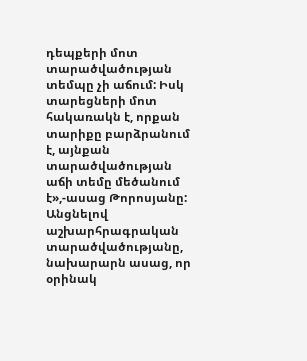դեպքերի մոտ տարածվածության տեմպը չի աճում: Իսկ տարեցների մոտ հակառակն է, որքան տարիքը բարձրանում է, այնքան տարածվածության աճի տեմը մեծանում է»,-ասաց Թորոսյանը:
Անցնելով աշխարհրագրական տարածվածությանը, նախարարն ասաց, որ օրինակ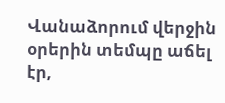Վանաձորում վերջին օրերին տեմպը աճել էր,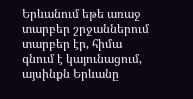Երևանում եթե առաջ տարբեր շրջաններում տարբեր էր, հիմա գնում է կայունացում, այսինքն Երևանը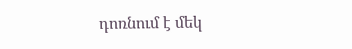դոռնում է մեկ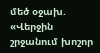մեծ օջախ. «Վերջին շրջանում խոշոր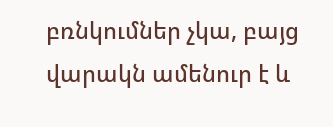բռնկումներ չկա, բայց վարակն ամենուր է և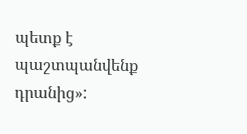պետք է պաշտպանվենք դրանից»: